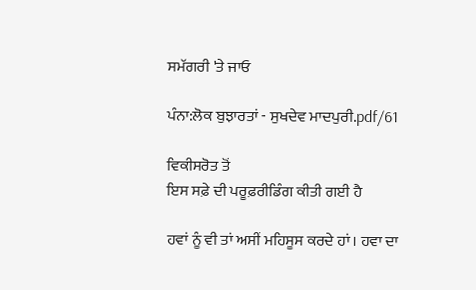ਸਮੱਗਰੀ 'ਤੇ ਜਾਓ

ਪੰਨਾ:ਲੋਕ ਬੁਝਾਰਤਾਂ - ਸੁਖਦੇਵ ਮਾਦਪੁਰੀ.pdf/61

ਵਿਕੀਸਰੋਤ ਤੋਂ
ਇਸ ਸਫ਼ੇ ਦੀ ਪਰੂਫ਼ਰੀਡਿੰਗ ਕੀਤੀ ਗਈ ਹੈ

ਹਵਾਂ ਨੂੰ ਵੀ ਤਾਂ ਅਸੀਂ ਮਹਿਸੂਸ ਕਰਦੇ ਹਾਂ। ਹਵਾ ਦਾ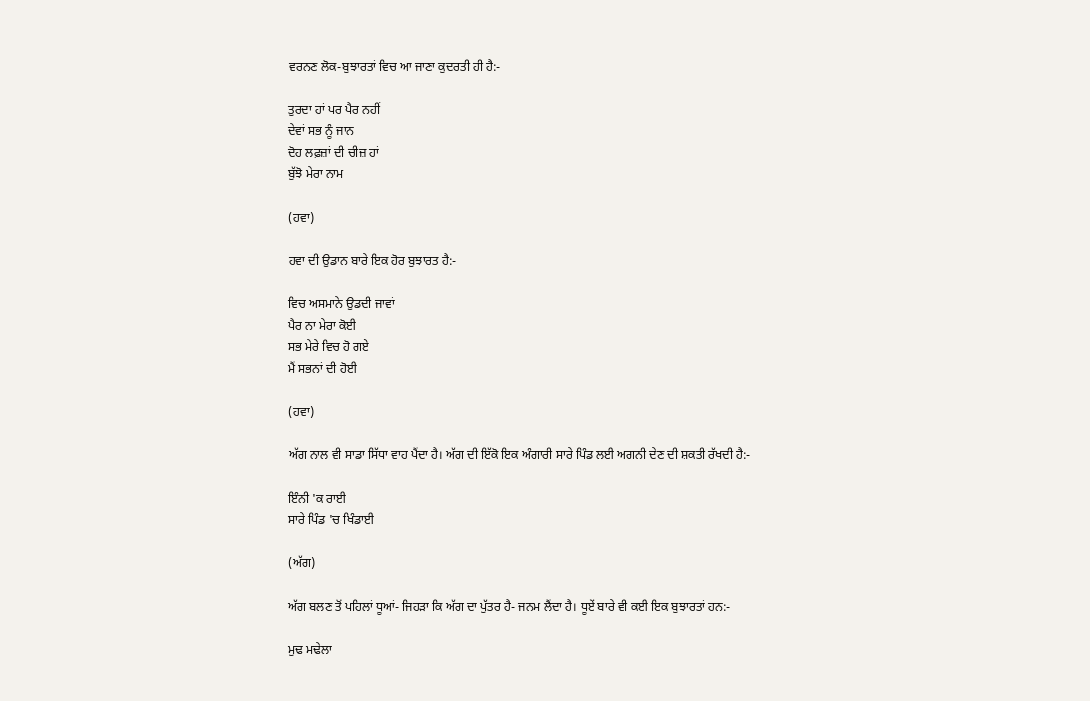ਵਰਨਣ ਲੋਕ-ਬੁਝਾਰਤਾਂ ਵਿਚ ਆ ਜਾਣਾ ਕੁਦਰਤੀ ਹੀ ਹੈ:-

ਤੁਰਦਾ ਹਾਂ ਪਰ ਪੈਰ ਨਹੀਂ
ਦੇਵਾਂ ਸਭ ਨੂੰ ਜਾਨ
ਦੋਹ ਲਫ਼ਜ਼ਾਂ ਦੀ ਚੀਜ਼ ਹਾਂ
ਬੁੱਝੋ ਮੇਰਾ ਨਾਮ

(ਹਵਾ)

ਹਵਾ ਦੀ ਉਡਾਨ ਬਾਰੇ ਇਕ ਹੋਰ ਬੁਝਾਰਤ ਹੈ:-

ਵਿਚ ਅਸਮਾਨੇ ਉਡਦੀ ਜਾਵਾਂ
ਪੈਰ ਨਾ ਮੇਰਾ ਕੋਈ
ਸਭ ਮੇਰੇ ਵਿਚ ਹੋ ਗਏ
ਮੈਂ ਸਭਨਾਂ ਦੀ ਹੋਈ

(ਹਵਾ)

ਅੱਗ ਨਾਲ ਵੀ ਸਾਡਾ ਸਿੱਧਾ ਵਾਹ ਪੈਂਦਾ ਹੈ। ਅੱਗ ਦੀ ਇੱਕੋ ਇਕ ਅੰਗਾਰੀ ਸਾਰੇ ਪਿੰਡ ਲਈ ਅਗਨੀ ਦੇਣ ਦੀ ਸ਼ਕਤੀ ਰੱਖਦੀ ਹੈ:-

ਇੰਨੀ 'ਕ ਰਾਈ
ਸਾਰੇ ਪਿੰਡ 'ਚ ਖਿੰਡਾਈ

(ਅੱਗ)

ਅੱਗ ਬਲਣ ਤੋਂ ਪਹਿਲਾਂ ਧੂਆਂ- ਜਿਹੜਾ ਕਿ ਅੱਗ ਦਾ ਪੁੱਤਰ ਹੈ- ਜਨਮ ਲੈਂਦਾ ਹੈ। ਧੂਏਂ ਬਾਰੇ ਵੀ ਕਈ ਇਕ ਬੁਝਾਰਤਾਂ ਹਨ:-

ਮੁਢ ਮਢੇਲਾ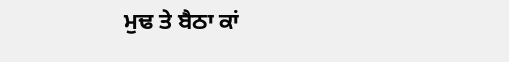ਮੁਢ ਤੇ ਬੈਠਾ ਕਾਂ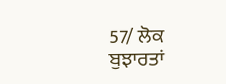57/ ਲੋਕ ਬੁਝਾਰਤਾਂ